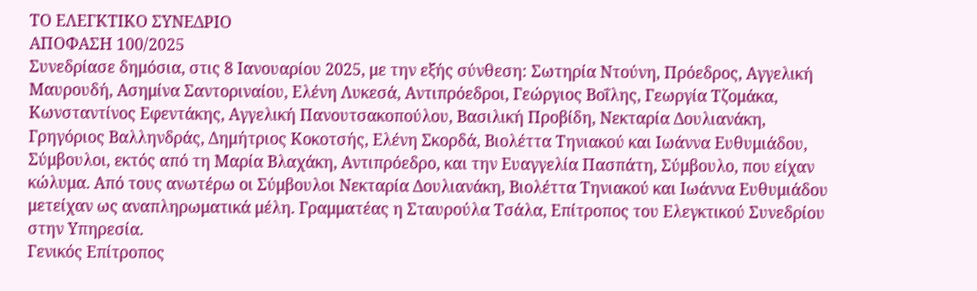ΤΟ ΕΛΕΓΚΤΙΚΟ ΣΥΝΕΔΡΙΟ
ΑΠΟΦΑΣΗ 100/2025
Συνεδρίασε δημόσια, στις 8 Ιανουαρίου 2025, με την εξής σύνθεση: Σωτηρία Ντούνη, Πρόεδρος, Αγγελική Μαυρουδή, Ασημίνα Σαντοριναίου, Ελένη Λυκεσά, Αντιπρόεδροι, Γεώργιος Βοΐλης, Γεωργία Τζομάκα, Κωνσταντίνος Εφεντάκης, Αγγελική Πανουτσακοπούλου, Βασιλική Προβίδη, Νεκταρία Δουλιανάκη, Γρηγόριος Βαλληνδράς, Δημήτριος Κοκοτσής, Ελένη Σκορδά, Βιολέττα Τηνιακού και Ιωάννα Ευθυμιάδου, Σύμβουλοι, εκτός από τη Μαρία Βλαχάκη, Αντιπρόεδρο, και την Ευαγγελία Πασπάτη, Σύμβουλο, που είχαν κώλυμα. Από τους ανωτέρω οι Σύμβουλοι Νεκταρία Δουλιανάκη, Βιολέττα Τηνιακού και Ιωάννα Ευθυμιάδου μετείχαν ως αναπληρωματικά μέλη. Γραμματέας η Σταυρούλα Τσάλα, Επίτροπος του Ελεγκτικού Συνεδρίου στην Υπηρεσία.
Γενικός Επίτροπος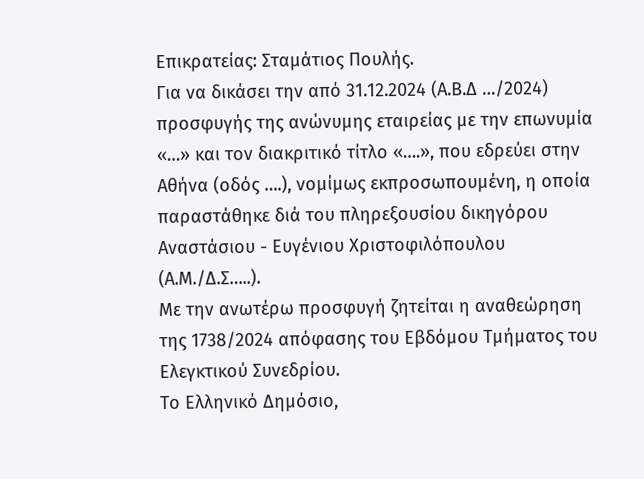Επικρατείας: Σταμάτιος Πουλής.
Για να δικάσει την από 31.12.2024 (Α.Β.Δ …/2024) προσφυγής της ανώνυμης εταιρείας με την επωνυμία «…» και τον διακριτικό τίτλο «….», που εδρεύει στην Αθήνα (οδός ….), νομίμως εκπροσωπουμένη, η οποία παραστάθηκε διά του πληρεξουσίου δικηγόρου Αναστάσιου - Ευγένιου Χριστοφιλόπουλου (Α.Μ./Δ.Σ…..).
Με την ανωτέρω προσφυγή ζητείται η αναθεώρηση της 1738/2024 απόφασης του Εβδόμου Τμήματος του Ελεγκτικού Συνεδρίου.
Το Ελληνικό Δημόσιο,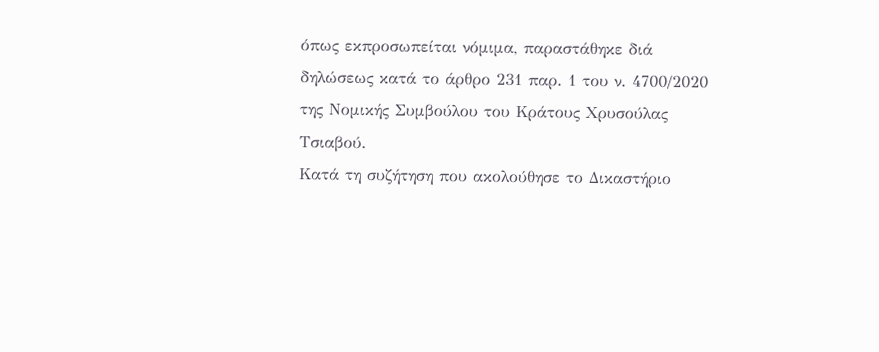όπως εκπροσωπείται νόμιμα, παραστάθηκε διά δηλώσεως κατά το άρθρο 231 παρ. 1 του ν. 4700/2020 της Νομικής Συμβούλου του Κράτους Χρυσούλας Τσιαβού.
Κατά τη συζήτηση που ακολούθησε το Δικαστήριο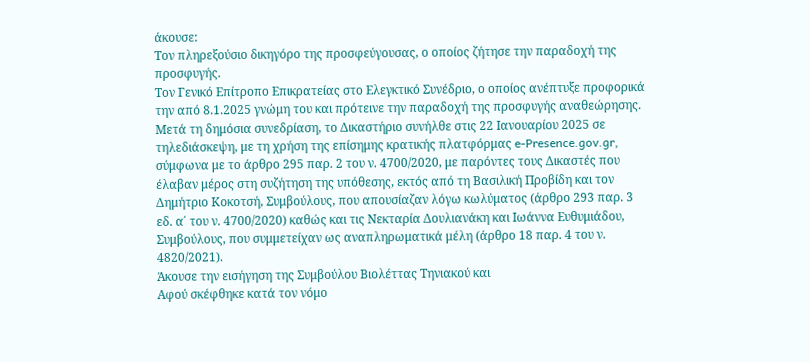άκουσε:
Τον πληρεξούσιο δικηγόρο της προσφεύγουσας, ο οποίος ζήτησε την παραδοχή της προσφυγής.
Τον Γενικό Επίτροπο Επικρατείας στο Ελεγκτικό Συνέδριο, ο οποίος ανέπτυξε προφορικά την από 8.1.2025 γνώμη του και πρότεινε την παραδοχή της προσφυγής αναθεώρησης.
Μετά τη δημόσια συνεδρίαση, το Δικαστήριο συνήλθε στις 22 Ιανουαρίου 2025 σε τηλεδιάσκεψη, με τη χρήση της επίσημης κρατικής πλατφόρμας e-Presence.gov.gr, σύμφωνα με το άρθρο 295 παρ. 2 του ν. 4700/2020, με παρόντες τους Δικαστές που έλαβαν μέρος στη συζήτηση της υπόθεσης, εκτός από τη Βασιλική Προβίδη και τον Δημήτριο Κοκοτσή, Συμβούλους, που απουσίαζαν λόγω κωλύματος (άρθρο 293 παρ. 3 εδ. α΄ του ν. 4700/2020) καθώς και τις Νεκταρία Δουλιανάκη και Ιωάννα Ευθυμιάδου, Συμβούλους, που συμμετείχαν ως αναπληρωματικά μέλη (άρθρο 18 παρ. 4 του ν. 4820/2021).
Άκουσε την εισήγηση της Συμβούλου Βιολέττας Τηνιακού και
Αφού σκέφθηκε κατά τον νόμο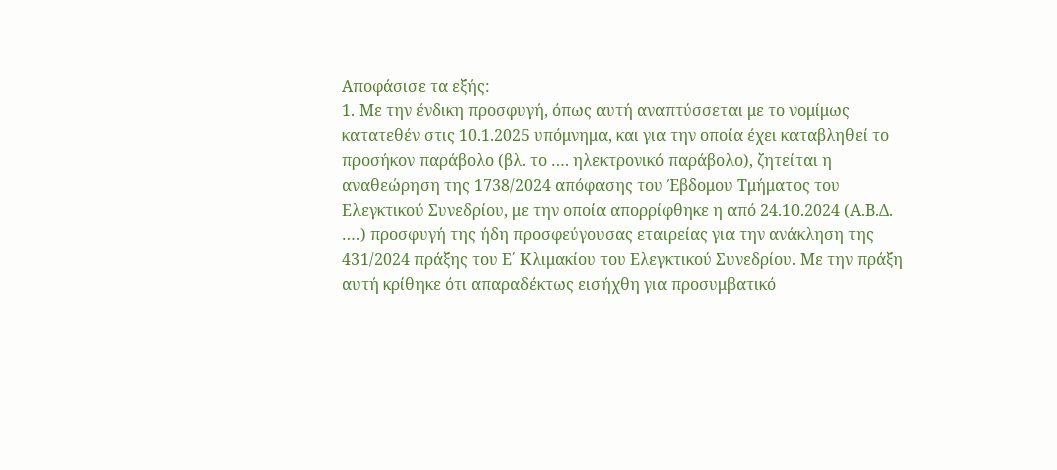Αποφάσισε τα εξής:
1. Με την ένδικη προσφυγή, όπως αυτή αναπτύσσεται με το νομίμως κατατεθέν στις 10.1.2025 υπόμνημα, και για την οποία έχει καταβληθεί το προσήκον παράβολο (βλ. το …. ηλεκτρονικό παράβολο), ζητείται η αναθεώρηση της 1738/2024 απόφασης του Έβδομου Τμήματος του Ελεγκτικού Συνεδρίου, με την οποία απορρίφθηκε η από 24.10.2024 (Α.Β.Δ. ….) προσφυγή της ήδη προσφεύγουσας εταιρείας για την ανάκληση της 431/2024 πράξης του Ε΄ Κλιμακίου του Ελεγκτικού Συνεδρίου. Με την πράξη αυτή κρίθηκε ότι απαραδέκτως εισήχθη για προσυμβατικό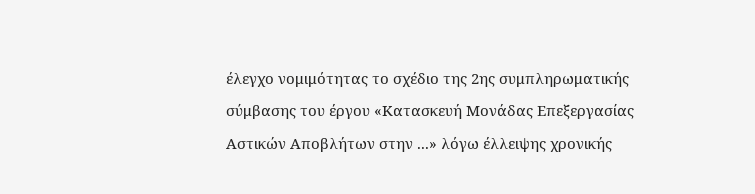έλεγχο νομιμότητας το σχέδιο της 2ης συμπληρωματικής σύμβασης του έργου «Κατασκευή Μονάδας Επεξεργασίας Αστικών Αποβλήτων στην ...» λόγω έλλειψης χρονικής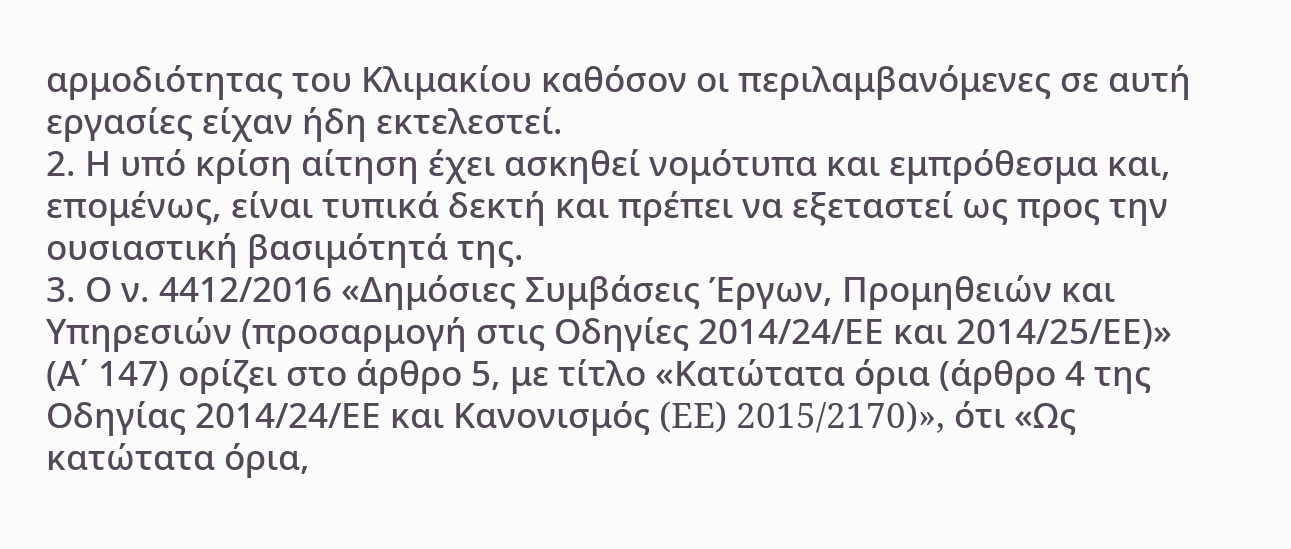αρμοδιότητας του Κλιμακίου καθόσον οι περιλαμβανόμενες σε αυτή εργασίες είχαν ήδη εκτελεστεί.
2. Η υπό κρίση αίτηση έχει ασκηθεί νομότυπα και εμπρόθεσμα και, επομένως, είναι τυπικά δεκτή και πρέπει να εξεταστεί ως προς την ουσιαστική βασιμότητά της.
3. Ο ν. 4412/2016 «Δημόσιες Συμβάσεις Έργων, Προμηθειών και Υπηρεσιών (προσαρμογή στις Οδηγίες 2014/24/ΕΕ και 2014/25/ΕΕ)» (Α΄ 147) ορίζει στο άρθρο 5, με τίτλο «Κατώτατα όρια (άρθρο 4 της Οδηγίας 2014/24/ΕΕ και Κανονισμός (ЕЕ) 2015/2170)», ότι «Ως κατώτατα όρια,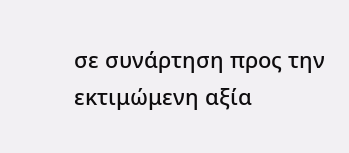σε συνάρτηση προς την εκτιμώμενη αξία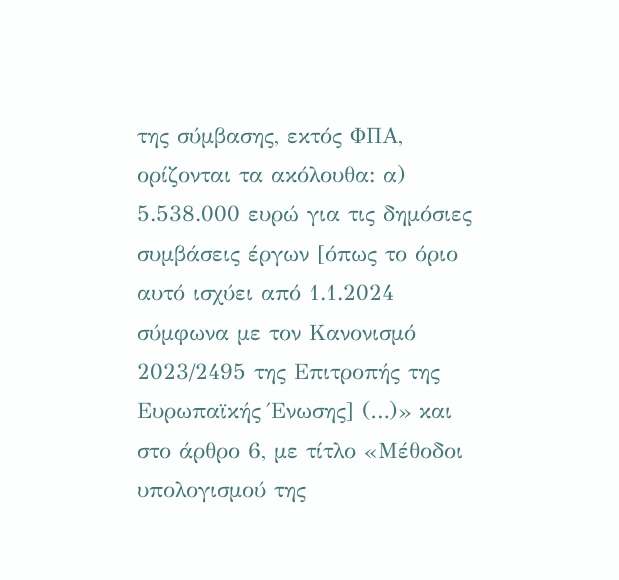της σύμβασης, εκτός ΦΠΑ, ορίζονται τα ακόλουθα: α) 5.538.000 ευρώ για τις δημόσιες συμβάσεις έργων [όπως το όριο αυτό ισχύει από 1.1.2024 σύμφωνα με τον Κανονισμό 2023/2495 της Επιτροπής της Ευρωπαϊκής Ένωσης] (…)» και στο άρθρο 6, με τίτλο «Μέθοδοι υπολογισμού της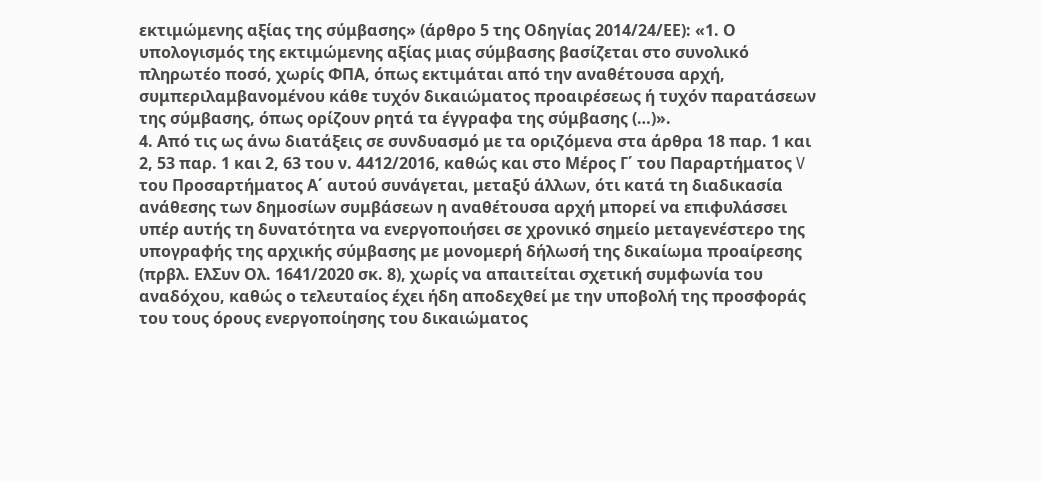εκτιμώμενης αξίας της σύμβασης» (άρθρο 5 της Οδηγίας 2014/24/ΕΕ): «1. Ο υπολογισμός της εκτιμώμενης αξίας μιας σύμβασης βασίζεται στο συνολικό πληρωτέο ποσό, χωρίς ΦΠΑ, όπως εκτιμάται από την αναθέτουσα αρχή, συμπεριλαμβανομένου κάθε τυχόν δικαιώματος προαιρέσεως ή τυχόν παρατάσεων της σύμβασης, όπως ορίζουν ρητά τα έγγραφα της σύμβασης (…)».
4. Από τις ως άνω διατάξεις σε συνδυασμό με τα οριζόμενα στα άρθρα 18 παρ. 1 και 2, 53 παρ. 1 και 2, 63 του ν. 4412/2016, καθώς και στο Μέρος Γ΄ του Παραρτήματος V του Προσαρτήματος Α΄ αυτού συνάγεται, μεταξύ άλλων, ότι κατά τη διαδικασία ανάθεσης των δημοσίων συμβάσεων η αναθέτουσα αρχή μπορεί να επιφυλάσσει υπέρ αυτής τη δυνατότητα να ενεργοποιήσει σε χρονικό σημείο μεταγενέστερο της υπογραφής της αρχικής σύμβασης με μονομερή δήλωσή της δικαίωμα προαίρεσης (πρβλ. ΕλΣυν Ολ. 1641/2020 σκ. 8), χωρίς να απαιτείται σχετική συμφωνία του αναδόχου, καθώς ο τελευταίος έχει ήδη αποδεχθεί με την υποβολή της προσφοράς του τους όρους ενεργοποίησης του δικαιώματος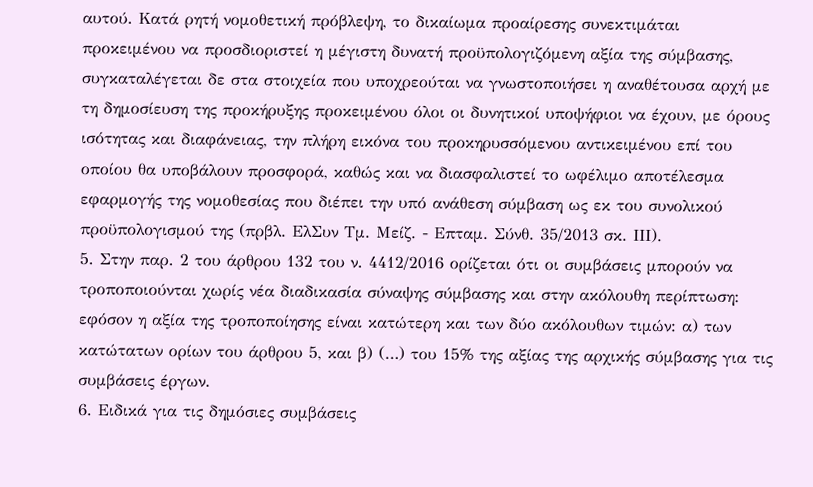αυτού. Κατά ρητή νομοθετική πρόβλεψη, το δικαίωμα προαίρεσης συνεκτιμάται προκειμένου να προσδιοριστεί η μέγιστη δυνατή προϋπολογιζόμενη αξία της σύμβασης, συγκαταλέγεται δε στα στοιχεία που υποχρεούται να γνωστοποιήσει η αναθέτουσα αρχή με τη δημοσίευση της προκήρυξης προκειμένου όλοι οι δυνητικοί υποψήφιοι να έχουν, με όρους ισότητας και διαφάνειας, την πλήρη εικόνα του προκηρυσσόμενου αντικειμένου επί του οποίου θα υποβάλουν προσφορά, καθώς και να διασφαλιστεί το ωφέλιμο αποτέλεσμα εφαρμογής της νομοθεσίας που διέπει την υπό ανάθεση σύμβαση ως εκ του συνολικού προϋπολογισμού της (πρβλ. ΕλΣυν Τμ. Μείζ. - Επταμ. Σύνθ. 35/2013 σκ. ΙΙΙ).
5. Στην παρ. 2 του άρθρου 132 του ν. 4412/2016 ορίζεται ότι οι συμβάσεις μπορούν να τροποποιούνται χωρίς νέα διαδικασία σύναψης σύμβασης και στην ακόλουθη περίπτωση: εφόσον η αξία της τροποποίησης είναι κατώτερη και των δύο ακόλουθων τιμών: α) των κατώτατων ορίων του άρθρου 5, και β) (…) του 15% της αξίας της αρχικής σύμβασης για τις συμβάσεις έργων.
6. Ειδικά για τις δημόσιες συμβάσεις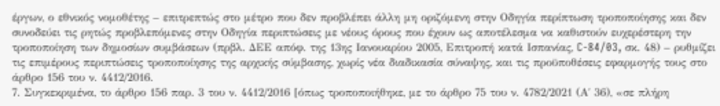έργων, ο εθνικός νομοθέτης – επιτρεπτώς στο μέτρο που δεν προβλέπει άλλη μη οριζόμενη στην Οδηγία περίπτωση τροποποίησης και δεν συνοδεύει τις ρητώς προβλεπόμενες στην Οδηγία περιπτώσεις με νέους όρους που έχουν ως αποτέλεσμα να καθιστούν ευχερέστερη την τροποποίηση των δημοσίων συμβάσεων (πρβλ. ΔΕΕ απόφ. της 13ης Ιανουαρίου 2005, Επιτροπή κατά Ισπανίας, C-84/03, σκ. 48) – ρυθμίζει τις επιμέρους περιπτώσεις τροποποίησης της αρχικής σύμβασης, χωρίς νέα διαδικασία σύναψης, και τις προϋποθέσεις εφαρμογής τους στο άρθρο 156 του ν. 4412/2016.
7. Συγκεκριμένα, το άρθρο 156 παρ. 3 του ν. 4412/2016 [όπως τροποποιήθηκε, με το άρθρο 75 του ν. 4782/2021 (Α΄ 36), «σε πλήρη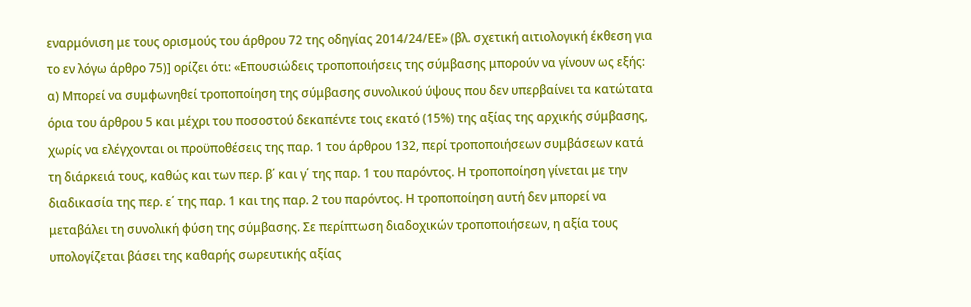εναρμόνιση με τους ορισμούς του άρθρου 72 της οδηγίας 2014/24/ΕΕ» (βλ. σχετική αιτιολογική έκθεση για το εν λόγω άρθρο 75)] ορίζει ότι: «Επουσιώδεις τροποποιήσεις της σύμβασης μπορούν να γίνουν ως εξής: α) Μπορεί να συμφωνηθεί τροποποίηση της σύμβασης συνολικού ύψους που δεν υπερβαίνει τα κατώτατα όρια του άρθρου 5 και μέχρι του ποσοστού δεκαπέντε τοις εκατό (15%) της αξίας της αρχικής σύμβασης, χωρίς να ελέγχονται οι προϋποθέσεις της παρ. 1 του άρθρου 132, περί τροποποιήσεων συμβάσεων κατά τη διάρκειά τους, καθώς και των περ. β΄ και γ΄ της παρ. 1 του παρόντος. Η τροποποίηση γίνεται με την διαδικασία της περ. ε΄ της παρ. 1 και της παρ. 2 του παρόντος. Η τροποποίηση αυτή δεν μπορεί να μεταβάλει τη συνολική φύση της σύμβασης. Σε περίπτωση διαδοχικών τροποποιήσεων, η αξία τους υπολογίζεται βάσει της καθαρής σωρευτικής αξίας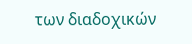των διαδοχικών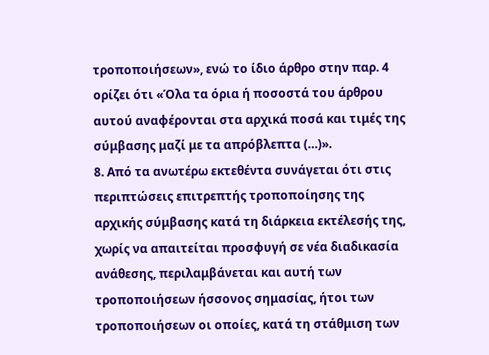τροποποιήσεων», ενώ το ίδιο άρθρο στην παρ. 4 ορίζει ότι «Όλα τα όρια ή ποσοστά του άρθρου αυτού αναφέρονται στα αρχικά ποσά και τιμές της σύμβασης μαζί με τα απρόβλεπτα (…)».
8. Από τα ανωτέρω εκτεθέντα συνάγεται ότι στις περιπτώσεις επιτρεπτής τροποποίησης της αρχικής σύμβασης κατά τη διάρκεια εκτέλεσής της, χωρίς να απαιτείται προσφυγή σε νέα διαδικασία ανάθεσης, περιλαμβάνεται και αυτή των τροποποιήσεων ήσσονος σημασίας, ήτοι των τροποποιήσεων οι οποίες, κατά τη στάθμιση των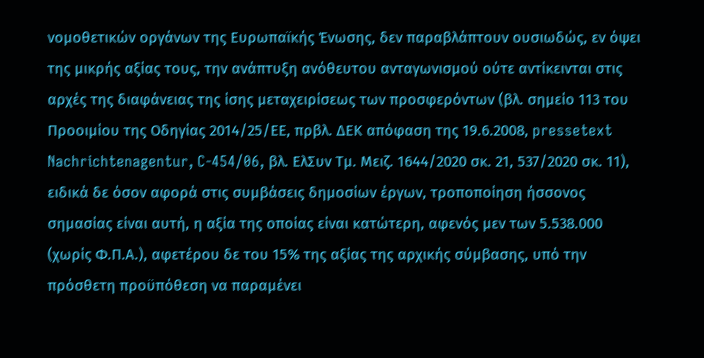νομοθετικών οργάνων της Ευρωπαϊκής Ένωσης, δεν παραβλάπτουν ουσιωδώς, εν όψει της μικρής αξίας τους, την ανάπτυξη ανόθευτου ανταγωνισμού ούτε αντίκεινται στις αρχές της διαφάνειας της ίσης μεταχειρίσεως των προσφερόντων (βλ. σημείο 113 του Προοιμίου της Οδηγίας 2014/25/ΕΕ, πρβλ. ΔΕΚ απόφαση της 19.6.2008, pressetext Nachrichtenagentur, C-454/06, βλ. ΕλΣυν Τμ. Μειζ. 1644/2020 σκ. 21, 537/2020 σκ. 11), ειδικά δε όσον αφορά στις συμβάσεις δημοσίων έργων, τροποποίηση ήσσονος σημασίας είναι αυτή, η αξία της οποίας είναι κατώτερη, αφενός μεν των 5.538.000 (χωρίς Φ.Π.Α.), αφετέρου δε του 15% της αξίας της αρχικής σύμβασης, υπό την πρόσθετη προϋπόθεση να παραμένει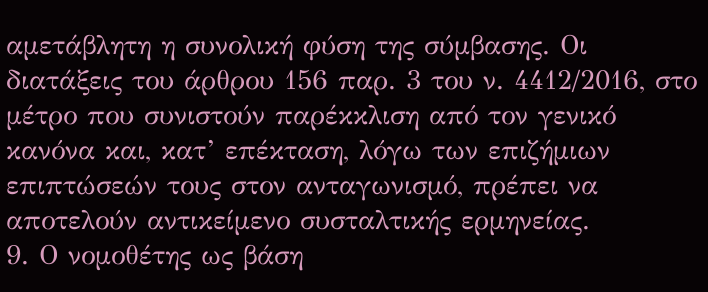αμετάβλητη η συνολική φύση της σύμβασης. Οι διατάξεις του άρθρου 156 παρ. 3 του ν. 4412/2016, στο μέτρο που συνιστούν παρέκκλιση από τον γενικό κανόνα και, κατ’ επέκταση, λόγω των επιζήμιων επιπτώσεών τους στον ανταγωνισμό, πρέπει να αποτελούν αντικείμενο συσταλτικής ερμηνείας.
9. Ο νομοθέτης ως βάση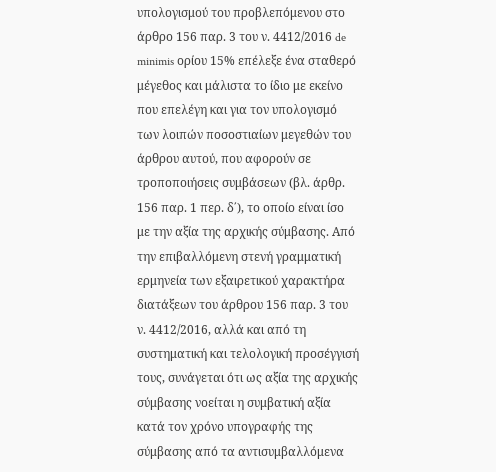υπολογισμού του προβλεπόμενου στο άρθρο 156 παρ. 3 του ν. 4412/2016 de minimis ορίου 15% επέλεξε ένα σταθερό μέγεθος και μάλιστα το ίδιο με εκείνο που επελέγη και για τον υπολογισμό των λοιπών ποσοστιαίων μεγεθών του άρθρου αυτού, που αφορούν σε τροποποιήσεις συμβάσεων (βλ. άρθρ. 156 παρ. 1 περ. δ΄), το οποίο είναι ίσο με την αξία της αρχικής σύμβασης. Από την επιβαλλόμενη στενή γραμματική ερμηνεία των εξαιρετικού χαρακτήρα διατάξεων του άρθρου 156 παρ. 3 του ν. 4412/2016, αλλά και από τη συστηματική και τελολογική προσέγγισή τους, συνάγεται ότι ως αξία της αρχικής σύμβασης νοείται η συμβατική αξία κατά τον χρόνο υπογραφής της σύμβασης από τα αντισυμβαλλόμενα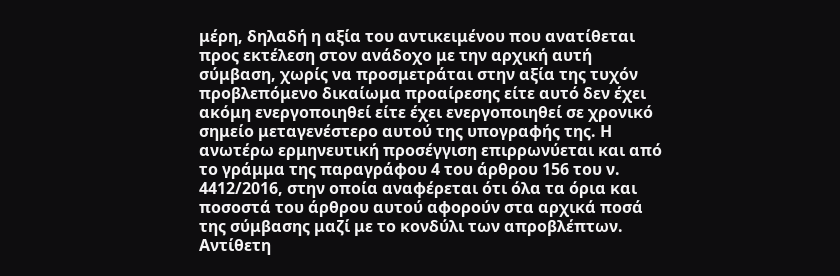μέρη, δηλαδή η αξία του αντικειμένου που ανατίθεται προς εκτέλεση στον ανάδοχο με την αρχική αυτή σύμβαση, χωρίς να προσμετράται στην αξία της τυχόν προβλεπόμενο δικαίωμα προαίρεσης είτε αυτό δεν έχει ακόμη ενεργοποιηθεί είτε έχει ενεργοποιηθεί σε χρονικό σημείο μεταγενέστερο αυτού της υπογραφής της. Η ανωτέρω ερμηνευτική προσέγγιση επιρρωνύεται και από το γράμμα της παραγράφου 4 του άρθρου 156 του ν. 4412/2016, στην οποία αναφέρεται ότι όλα τα όρια και ποσοστά του άρθρου αυτού αφορούν στα αρχικά ποσά της σύμβασης μαζί με το κονδύλι των απροβλέπτων. Αντίθετη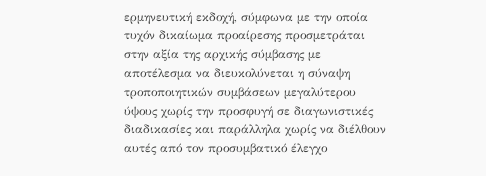ερμηνευτική εκδοχή, σύμφωνα με την οποία τυχόν δικαίωμα προαίρεσης προσμετράται στην αξία της αρχικής σύμβασης με αποτέλεσμα να διευκολύνεται η σύναψη τροποποιητικών συμβάσεων μεγαλύτερου ύψους χωρίς την προσφυγή σε διαγωνιστικές διαδικασίες και παράλληλα χωρίς να διέλθουν αυτές από τον προσυμβατικό έλεγχο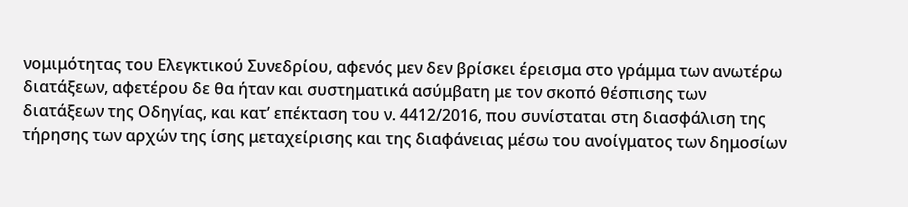νομιμότητας του Ελεγκτικού Συνεδρίου, αφενός μεν δεν βρίσκει έρεισμα στο γράμμα των ανωτέρω διατάξεων, αφετέρου δε θα ήταν και συστηματικά ασύμβατη με τον σκοπό θέσπισης των διατάξεων της Οδηγίας, και κατ’ επέκταση του ν. 4412/2016, που συνίσταται στη διασφάλιση της τήρησης των αρχών της ίσης μεταχείρισης και της διαφάνειας μέσω του ανοίγματος των δημοσίων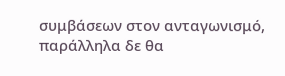συμβάσεων στον ανταγωνισμό, παράλληλα δε θα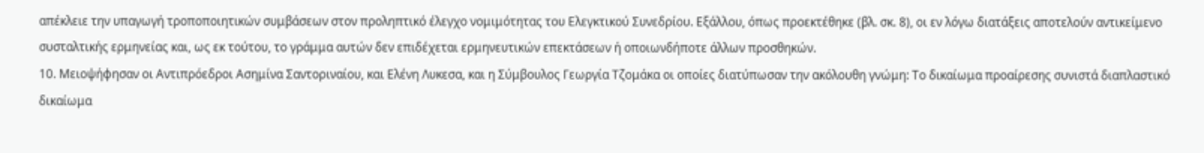απέκλειε την υπαγωγή τροποποιητικών συμβάσεων στον προληπτικό έλεγχο νομιμότητας του Ελεγκτικού Συνεδρίου. Εξάλλου, όπως προεκτέθηκε (βλ. σκ. 8), οι εν λόγω διατάξεις αποτελούν αντικείμενο συσταλτικής ερμηνείας και, ως εκ τούτου, το γράμμα αυτών δεν επιδέχεται ερμηνευτικών επεκτάσεων ή οποιωνδήποτε άλλων προσθηκών.
10. Μειοψήφησαν οι Αντιπρόεδροι Ασημίνα Σαντοριναίου, και Ελένη Λυκεσα, και η Σύμβουλος Γεωργία Τζομάκα οι οποίες διατύπωσαν την ακόλουθη γνώμη: Το δικαίωμα προαίρεσης συνιστά διαπλαστικό δικαίωμα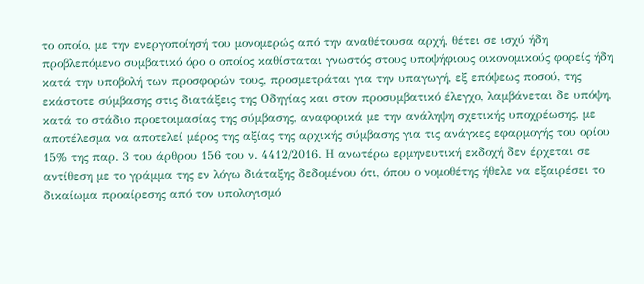το οποίο, με την ενεργοποίησή του μονομερώς από την αναθέτουσα αρχή, θέτει σε ισχύ ήδη προβλεπόμενο συμβατικό όρο ο οποίος καθίσταται γνωστός στους υποψήφιους οικονομικούς φορείς ήδη κατά την υποβολή των προσφορών τους, προσμετράται για την υπαγωγή, εξ επόψεως ποσού, της εκάστοτε σύμβασης στις διατάξεις της Οδηγίας και στον προσυμβατικό έλεγχο, λαμβάνεται δε υπόψη, κατά το στάδιο προετοιμασίας της σύμβασης, αναφορικά με την ανάληψη σχετικής υποχρέωσης, με αποτέλεσμα να αποτελεί μέρος της αξίας της αρχικής σύμβασης για τις ανάγκες εφαρμογής του ορίου 15% της παρ. 3 του άρθρου 156 του ν. 4412/2016. Η ανωτέρω ερμηνευτική εκδοχή δεν έρχεται σε αντίθεση με το γράμμα της εν λόγω διάταξης δεδομένου ότι, όπου ο νομοθέτης ήθελε να εξαιρέσει το δικαίωμα προαίρεσης από τον υπολογισμό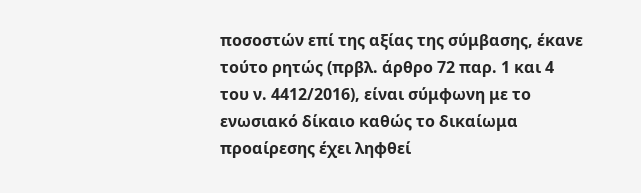ποσοστών επί της αξίας της σύμβασης, έκανε τούτο ρητώς (πρβλ. άρθρο 72 παρ. 1 και 4 του ν. 4412/2016), είναι σύμφωνη με το ενωσιακό δίκαιο καθώς το δικαίωμα προαίρεσης έχει ληφθεί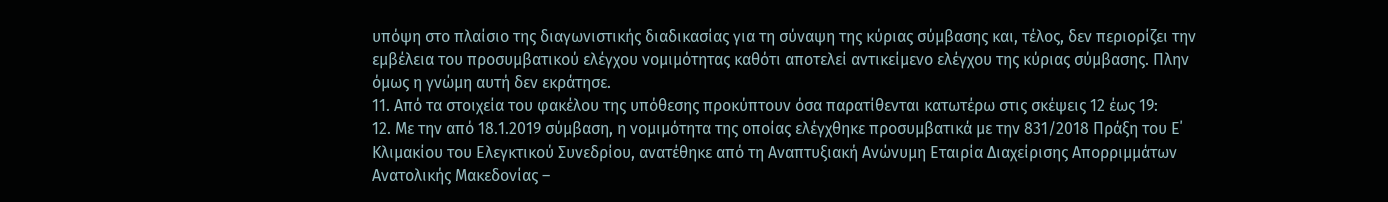υπόψη στο πλαίσιο της διαγωνιστικής διαδικασίας για τη σύναψη της κύριας σύμβασης και, τέλος, δεν περιορίζει την εμβέλεια του προσυμβατικού ελέγχου νομιμότητας καθότι αποτελεί αντικείμενο ελέγχου της κύριας σύμβασης. Πλην όμως η γνώμη αυτή δεν εκράτησε.
11. Από τα στοιχεία του φακέλου της υπόθεσης προκύπτουν όσα παρατίθενται κατωτέρω στις σκέψεις 12 έως 19:
12. Με την από 18.1.2019 σύμβαση, η νομιμότητα της οποίας ελέγχθηκε προσυμβατικά με την 831/2018 Πράξη του Ε΄ Κλιμακίου του Ελεγκτικού Συνεδρίου, ανατέθηκε από τη Αναπτυξιακή Ανώνυμη Εταιρία Διαχείρισης Απορριμμάτων Ανατολικής Μακεδονίας –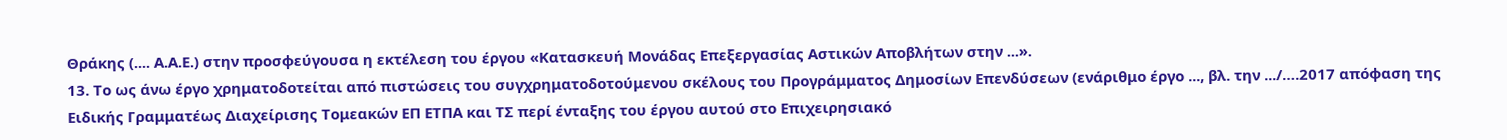Θράκης (.... Α.Α.Ε.) στην προσφεύγουσα η εκτέλεση του έργου «Κατασκευή Μονάδας Επεξεργασίας Αστικών Αποβλήτων στην ...».
13. Το ως άνω έργο χρηματοδοτείται από πιστώσεις του συγχρηματοδοτούμενου σκέλους του Προγράμματος Δημοσίων Επενδύσεων (ενάριθμο έργο ..., βλ. την .../….2017 απόφαση της Ειδικής Γραμματέως Διαχείρισης Τομεακών ΕΠ ΕΤΠΑ και ΤΣ περί ένταξης του έργου αυτού στο Επιχειρησιακό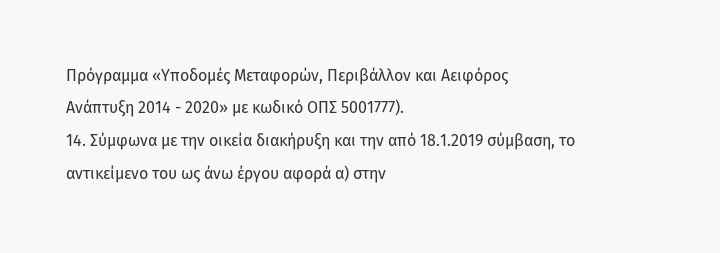Πρόγραμμα «Υποδομές Μεταφορών, Περιβάλλον και Αειφόρος Ανάπτυξη 2014 - 2020» με κωδικό ΟΠΣ 5001777).
14. Σύμφωνα με την οικεία διακήρυξη και την από 18.1.2019 σύμβαση, το αντικείμενο του ως άνω έργου αφορά α) στην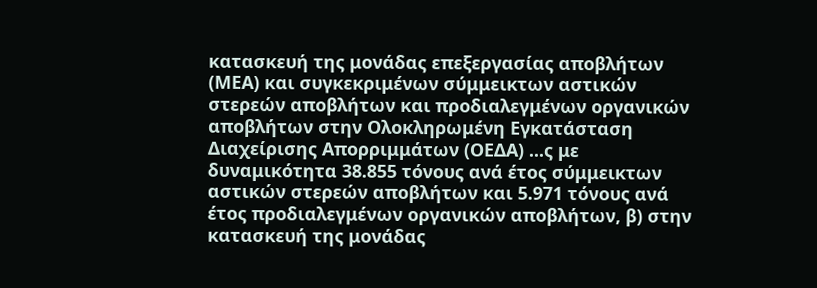κατασκευή της μονάδας επεξεργασίας αποβλήτων (ΜΕΑ) και συγκεκριμένων σύμμεικτων αστικών στερεών αποβλήτων και προδιαλεγμένων οργανικών αποβλήτων στην Ολοκληρωμένη Εγκατάσταση Διαχείρισης Απορριμμάτων (ΟΕΔΑ) ...ς με δυναμικότητα 38.855 τόνους ανά έτος σύμμεικτων αστικών στερεών αποβλήτων και 5.971 τόνους ανά έτος προδιαλεγμένων οργανικών αποβλήτων, β) στην κατασκευή της μονάδας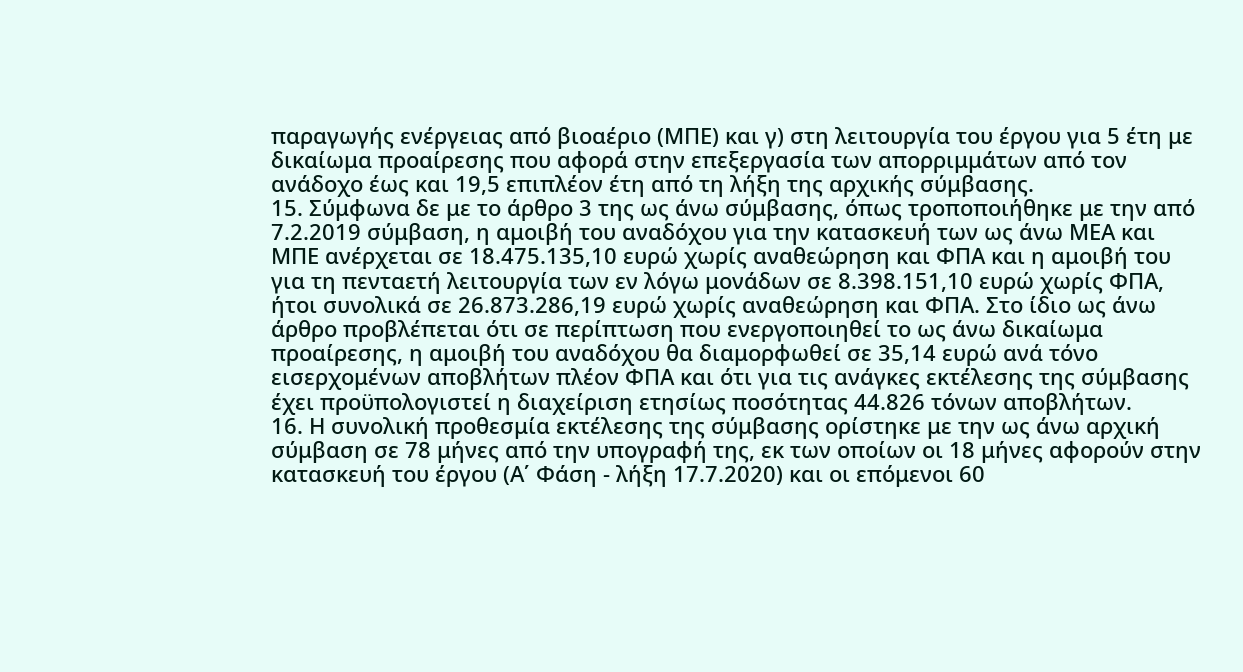παραγωγής ενέργειας από βιοαέριο (ΜΠΕ) και γ) στη λειτουργία του έργου για 5 έτη με δικαίωμα προαίρεσης που αφορά στην επεξεργασία των απορριμμάτων από τον ανάδοχο έως και 19,5 επιπλέον έτη από τη λήξη της αρχικής σύμβασης.
15. Σύμφωνα δε με το άρθρο 3 της ως άνω σύμβασης, όπως τροποποιήθηκε με την από 7.2.2019 σύμβαση, η αμοιβή του αναδόχου για την κατασκευή των ως άνω ΜΕΑ και ΜΠΕ ανέρχεται σε 18.475.135,10 ευρώ χωρίς αναθεώρηση και ΦΠΑ και η αμοιβή του για τη πενταετή λειτουργία των εν λόγω μονάδων σε 8.398.151,10 ευρώ χωρίς ΦΠΑ, ήτοι συνολικά σε 26.873.286,19 ευρώ χωρίς αναθεώρηση και ΦΠΑ. Στο ίδιο ως άνω άρθρο προβλέπεται ότι σε περίπτωση που ενεργοποιηθεί το ως άνω δικαίωμα προαίρεσης, η αμοιβή του αναδόχου θα διαμορφωθεί σε 35,14 ευρώ ανά τόνο εισερχομένων αποβλήτων πλέον ΦΠΑ και ότι για τις ανάγκες εκτέλεσης της σύμβασης έχει προϋπολογιστεί η διαχείριση ετησίως ποσότητας 44.826 τόνων αποβλήτων.
16. Η συνολική προθεσμία εκτέλεσης της σύμβασης ορίστηκε με την ως άνω αρχική σύμβαση σε 78 μήνες από την υπογραφή της, εκ των οποίων οι 18 μήνες αφορούν στην κατασκευή του έργου (Α΄ Φάση - λήξη 17.7.2020) και οι επόμενοι 60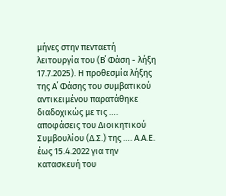μήνες στην πενταετή λειτουργία του (Β΄ Φάση - λήξη 17.7.2025). Η προθεσμία λήξης της Α΄ Φάσης του συμβατικού αντικειμένου παρατάθηκε διαδοχικώς με τις …. αποφάσεις του Διοικητικού Συμβουλίου (Δ.Σ.) της …. Α.Α.Ε. έως 15.4.2022 για την κατασκευή του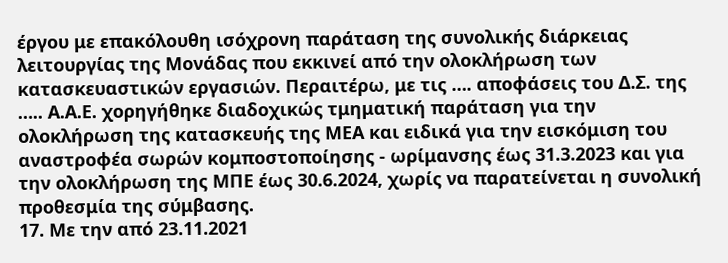έργου με επακόλουθη ισόχρονη παράταση της συνολικής διάρκειας λειτουργίας της Μονάδας που εκκινεί από την ολοκλήρωση των κατασκευαστικών εργασιών. Περαιτέρω, με τις …. αποφάσεις του Δ.Σ. της ….. Α.Α.Ε. χορηγήθηκε διαδοχικώς τμηματική παράταση για την ολοκλήρωση της κατασκευής της ΜΕΑ και ειδικά για την εισκόμιση του αναστροφέα σωρών κομποστοποίησης - ωρίμανσης έως 31.3.2023 και για την ολοκλήρωση της ΜΠΕ έως 30.6.2024, χωρίς να παρατείνεται η συνολική προθεσμία της σύμβασης.
17. Με την από 23.11.2021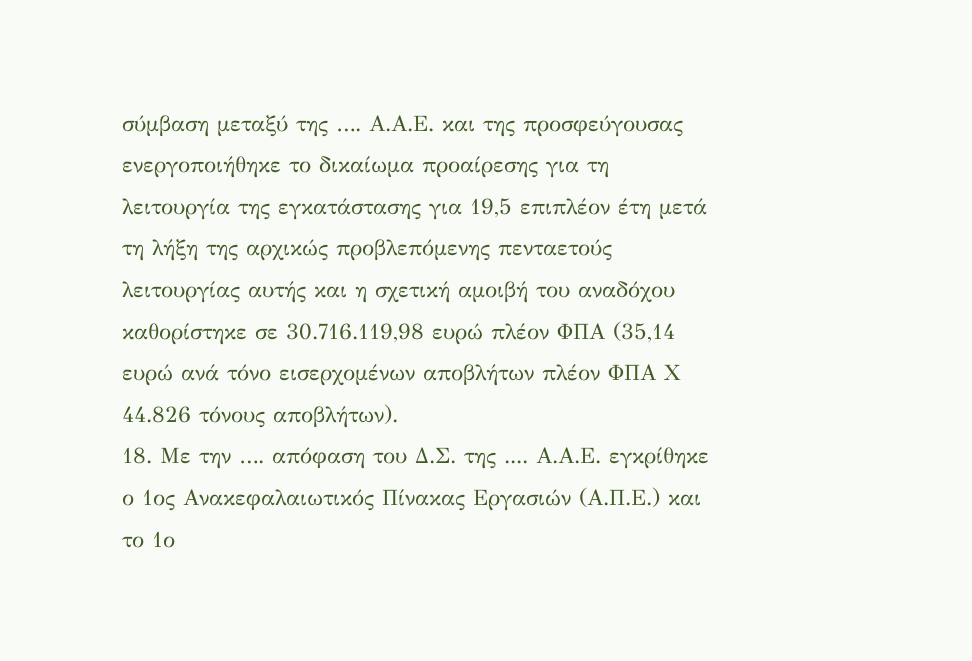σύμβαση μεταξύ της …. Α.Α.Ε. και της προσφεύγουσας ενεργοποιήθηκε το δικαίωμα προαίρεσης για τη λειτουργία της εγκατάστασης για 19,5 επιπλέον έτη μετά τη λήξη της αρχικώς προβλεπόμενης πενταετούς λειτουργίας αυτής και η σχετική αμοιβή του αναδόχου καθορίστηκε σε 30.716.119,98 ευρώ πλέον ΦΠΑ (35,14 ευρώ ανά τόνο εισερχομένων αποβλήτων πλέον ΦΠΑ Χ 44.826 τόνους αποβλήτων).
18. Με την …. απόφαση του Δ.Σ. της .... Α.Α.Ε. εγκρίθηκε ο 1ος Ανακεφαλαιωτικός Πίνακας Εργασιών (Α.Π.Ε.) και το 1ο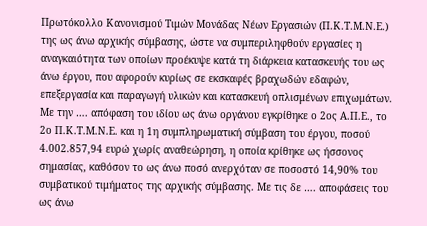Πρωτόκολλο Κανονισμού Τιμών Μονάδας Νέων Εργασιών (Π.Κ.Τ.Μ.Ν.Ε.) της ως άνω αρχικής σύμβασης, ώστε να συμπεριληφθούν εργασίες η αναγκαιότητα των οποίων προέκυψε κατά τη διάρκεια κατασκευής του ως άνω έργου, που αφορούν κυρίως σε εκσκαφές βραχωδών εδαφών, επεξεργασία και παραγωγή υλικών και κατασκευή οπλισμένων επιχωμάτων. Με την …. απόφαση του ιδίου ως άνω οργάνου εγκρίθηκε ο 2ος Α.Π.Ε., το 2ο Π.Κ.Τ.Μ.Ν.Ε. και η 1η συμπληρωματική σύμβαση του έργου, ποσού 4.002.857,94 ευρώ χωρίς αναθεώρηση, η οποία κρίθηκε ως ήσσονος σημασίας, καθόσον το ως άνω ποσό ανερχόταν σε ποσοστό 14,90% του συμβατικού τιμήματος της αρχικής σύμβασης. Με τις δε …. αποφάσεις του ως άνω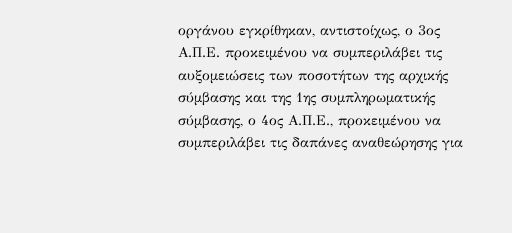οργάνου εγκρίθηκαν, αντιστοίχως, ο 3ος Α.Π.Ε. προκειμένου να συμπεριλάβει τις αυξομειώσεις των ποσοτήτων της αρχικής σύμβασης και της 1ης συμπληρωματικής σύμβασης, ο 4ος Α.Π.Ε., προκειμένου να συμπεριλάβει τις δαπάνες αναθεώρησης για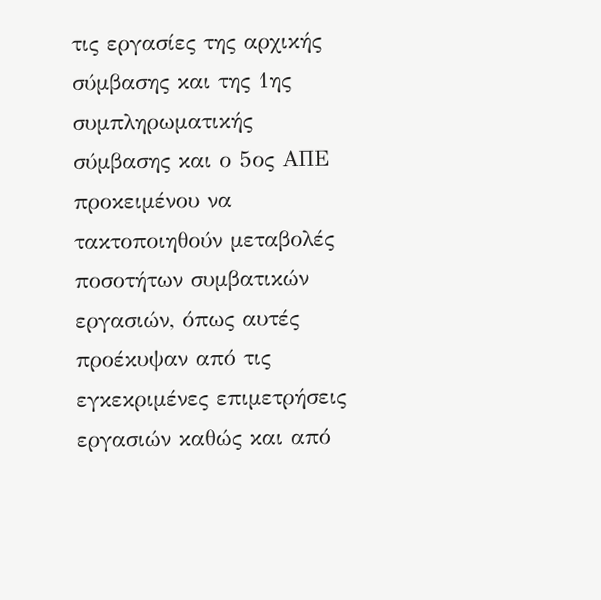τις εργασίες της αρχικής σύμβασης και της 1ης συμπληρωματικής σύμβασης και ο 5ος ΑΠΕ προκειμένου να τακτοποιηθούν μεταβολές ποσοτήτων συμβατικών εργασιών, όπως αυτές προέκυψαν από τις εγκεκριμένες επιμετρήσεις εργασιών καθώς και από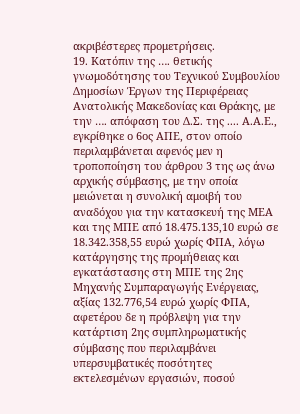ακριβέστερες προμετρήσεις.
19. Κατόπιν της …. θετικής γνωμοδότησης του Τεχνικού Συμβουλίου Δημοσίων Έργων της Περιφέρειας Ανατολικής Μακεδονίας και Θράκης, με την …. απόφαση του Δ.Σ. της .... Α.Α.Ε., εγκρίθηκε ο 6ος ΑΠΕ, στον οποίο περιλαμβάνεται αφενός μεν η τροποποίηση του άρθρου 3 της ως άνω αρχικής σύμβασης, με την οποία μειώνεται η συνολική αμοιβή του αναδόχου για την κατασκευή της ΜΕΑ και της ΜΠΕ από 18.475.135,10 ευρώ σε 18.342.358,55 ευρώ χωρίς ΦΠΑ, λόγω κατάργησης της προμήθειας και εγκατάστασης στη ΜΠΕ της 2ης Μηχανής Συμπαραγωγής Ενέργειας, αξίας 132.776,54 ευρώ χωρίς ΦΠΑ, αφετέρου δε η πρόβλεψη για την κατάρτιση 2ης συμπληρωματικής σύμβασης που περιλαμβάνει υπερσυμβατικές ποσότητες εκτελεσμένων εργασιών, ποσού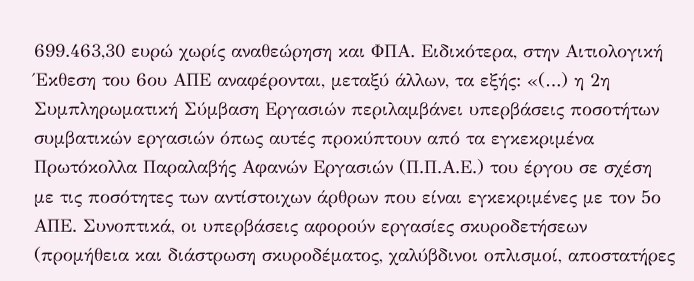699.463,30 ευρώ χωρίς αναθεώρηση και ΦΠΑ. Ειδικότερα, στην Αιτιολογική Έκθεση του 6ου ΑΠΕ αναφέρονται, μεταξύ άλλων, τα εξής: «(…) η 2η Συμπληρωματική Σύμβαση Εργασιών περιλαμβάνει υπερβάσεις ποσοτήτων συμβατικών εργασιών όπως αυτές προκύπτουν από τα εγκεκριμένα Πρωτόκολλα Παραλαβής Αφανών Εργασιών (Π.Π.Α.Ε.) του έργου σε σχέση με τις ποσότητες των αντίστοιχων άρθρων που είναι εγκεκριμένες με τον 5ο ΑΠΕ. Συνοπτικά, οι υπερβάσεις αφορούν εργασίες σκυροδετήσεων (προμήθεια και διάστρωση σκυροδέματος, χαλύβδινοι οπλισμοί, αποστατήρες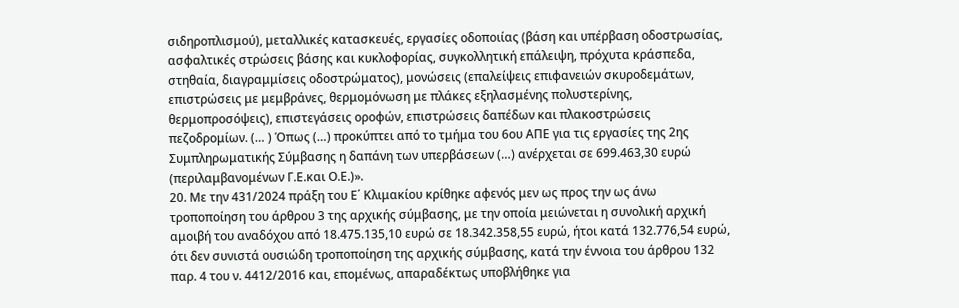σιδηροπλισμού), μεταλλικές κατασκευές, εργασίες οδοποιίας (βάση και υπέρβαση οδοστρωσίας, ασφαλτικές στρώσεις βάσης και κυκλοφορίας, συγκολλητική επάλειψη, πρόχυτα κράσπεδα, στηθαία, διαγραμμίσεις οδοστρώματος), μονώσεις (επαλείψεις επιφανειών σκυροδεμάτων, επιστρώσεις με μεμβράνες, θερμομόνωση με πλάκες εξηλασμένης πολυστερίνης, θερμοπροσόψεις), επιστεγάσεις οροφών, επιστρώσεις δαπέδων και πλακοστρώσεις πεζοδρομίων. (… ) Όπως (…) προκύπτει από το τμήμα του 6ου ΑΠΕ για τις εργασίες της 2ης Συμπληρωματικής Σύμβασης η δαπάνη των υπερβάσεων (…) ανέρχεται σε 699.463,30 ευρώ (περιλαμβανομένων Γ.Ε.και Ο.Ε.)».
20. Με την 431/2024 πράξη του Ε΄ Κλιμακίου κρίθηκε αφενός μεν ως προς την ως άνω τροποποίηση του άρθρου 3 της αρχικής σύμβασης, με την οποία μειώνεται η συνολική αρχική αμοιβή του αναδόχου από 18.475.135,10 ευρώ σε 18.342.358,55 ευρώ, ήτοι κατά 132.776,54 ευρώ, ότι δεν συνιστά ουσιώδη τροποποίηση της αρχικής σύμβασης, κατά την έννοια του άρθρου 132 παρ. 4 του ν. 4412/2016 και, επομένως, απαραδέκτως υποβλήθηκε για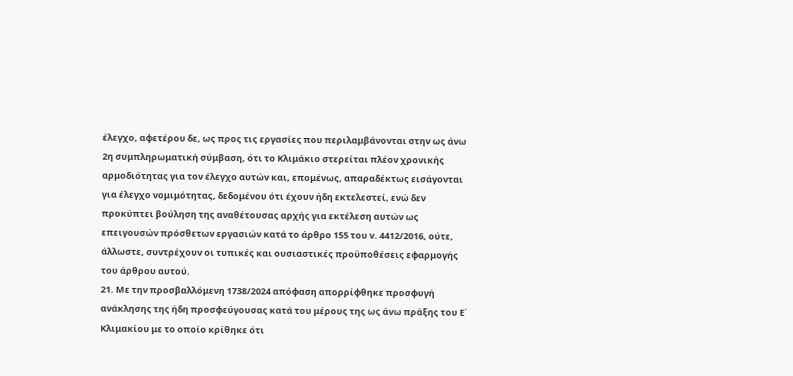έλεγχο, αφετέρου δε, ως προς τις εργασίες που περιλαμβάνονται στην ως άνω 2η συμπληρωματική σύμβαση, ότι το Κλιμάκιο στερείται πλέον χρονικής αρμοδιότητας για τον έλεγχο αυτών και, επομένως, απαραδέκτως εισάγονται για έλεγχο νομιμότητας, δεδομένου ότι έχουν ήδη εκτελεστεί, ενώ δεν προκύπτει βούληση της αναθέτουσας αρχής για εκτέλεση αυτών ως επειγουσών πρόσθετων εργασιών κατά το άρθρο 155 του ν. 4412/2016, ούτε, άλλωστε, συντρέχουν οι τυπικές και ουσιαστικές προϋποθέσεις εφαρμογής του άρθρου αυτού.
21. Με την προσβαλλόμενη 1738/2024 απόφαση απορρίφθηκε προσφυγή ανάκλησης της ήδη προσφεύγουσας κατά του μέρους της ως άνω πράξης του Ε΄ Κλιμακίου με το οποίο κρίθηκε ότι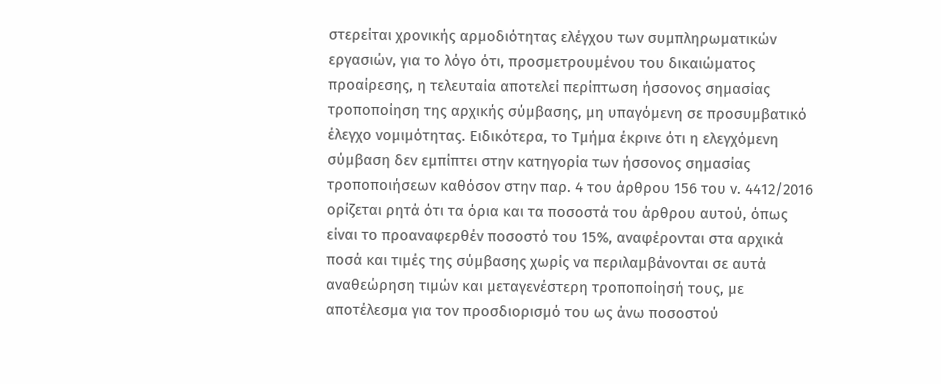στερείται χρονικής αρμοδιότητας ελέγχου των συμπληρωματικών εργασιών, για το λόγο ότι, προσμετρουμένου του δικαιώματος προαίρεσης, η τελευταία αποτελεί περίπτωση ήσσονος σημασίας τροποποίηση της αρχικής σύμβασης, μη υπαγόμενη σε προσυμβατικό έλεγχο νομιμότητας. Ειδικότερα, το Τμήμα έκρινε ότι η ελεγχόμενη σύμβαση δεν εμπίπτει στην κατηγορία των ήσσονος σημασίας τροποποιήσεων καθόσον στην παρ. 4 του άρθρου 156 του ν. 4412/2016 ορίζεται ρητά ότι τα όρια και τα ποσοστά του άρθρου αυτού, όπως είναι το προαναφερθέν ποσοστό του 15%, αναφέρονται στα αρχικά ποσά και τιμές της σύμβασης χωρίς να περιλαμβάνονται σε αυτά αναθεώρηση τιμών και μεταγενέστερη τροποποίησή τους, με αποτέλεσμα για τον προσδιορισμό του ως άνω ποσοστού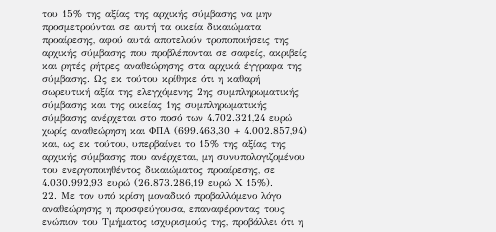του 15% της αξίας της αρχικής σύμβασης να μην προσμετρούνται σε αυτή τα οικεία δικαιώματα προαίρεσης, αφού αυτά αποτελούν τροποποιήσεις της αρχικής σύμβασης που προβλέπονται σε σαφείς, ακριβείς και ρητές ρήτρες αναθεώρησης στα αρχικά έγγραφα της σύμβασης. Ως εκ τούτου κρίθηκε ότι η καθαρή σωρευτική αξία της ελεγχόμενης 2ης συμπληρωματικής σύμβασης και της οικείας 1ης συμπληρωματικής σύμβασης ανέρχεται στο ποσό των 4.702.321,24 ευρώ χωρίς αναθεώρηση και ΦΠΑ (699.463,30 + 4.002.857,94) και, ως εκ τούτου, υπερβαίνει το 15% της αξίας της αρχικής σύμβασης που ανέρχεται, μη συνυπολογιζομένου του ενεργοποιηθέντος δικαιώματος προαίρεσης, σε 4.030.992,93 ευρώ (26.873.286,19 ευρώ Χ 15%).
22. Με τον υπό κρίση μοναδικό προβαλλόμενο λόγο αναθεώρησης η προσφεύγουσα, επαναφέροντας τους ενώπιον του Τμήματος ισχυρισμούς της, προβάλλει ότι η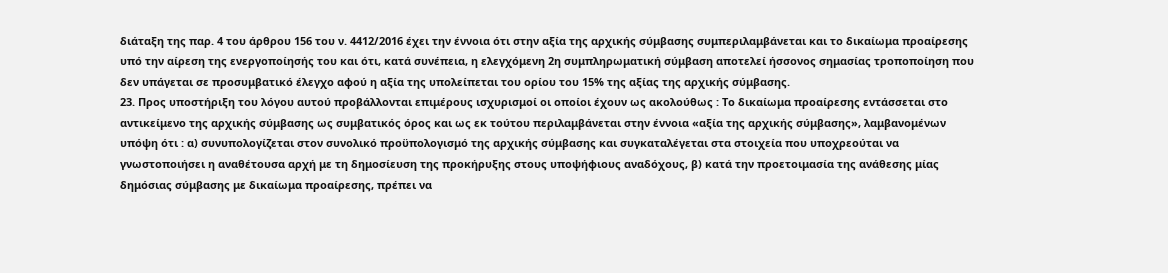διάταξη της παρ. 4 του άρθρου 156 του ν. 4412/2016 έχει την έννοια ότι στην αξία της αρχικής σύμβασης συμπεριλαμβάνεται και το δικαίωμα προαίρεσης υπό την αίρεση της ενεργοποίησής του και ότι, κατά συνέπεια, η ελεγχόμενη 2η συμπληρωματική σύμβαση αποτελεί ήσσονος σημασίας τροποποίηση που δεν υπάγεται σε προσυμβατικό έλεγχο αφού η αξία της υπολείπεται του ορίου του 15% της αξίας της αρχικής σύμβασης.
23. Προς υποστήριξη του λόγου αυτού προβάλλονται επιμέρους ισχυρισμοί οι οποίοι έχουν ως ακολούθως : Το δικαίωμα προαίρεσης εντάσσεται στο αντικείμενο της αρχικής σύμβασης ως συμβατικός όρος και ως εκ τούτου περιλαμβάνεται στην έννοια «αξία της αρχικής σύμβασης», λαμβανομένων υπόψη ότι : α) συνυπολογίζεται στον συνολικό προϋπολογισμό της αρχικής σύμβασης και συγκαταλέγεται στα στοιχεία που υποχρεούται να γνωστοποιήσει η αναθέτουσα αρχή με τη δημοσίευση της προκήρυξης στους υποψήφιους αναδόχους, β) κατά την προετοιμασία της ανάθεσης μίας δημόσιας σύμβασης με δικαίωμα προαίρεσης, πρέπει να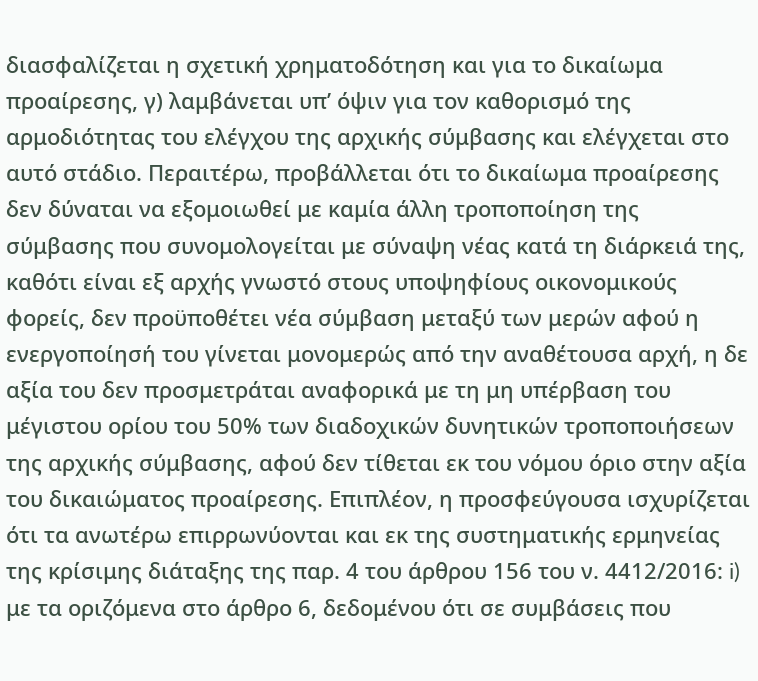διασφαλίζεται η σχετική χρηματοδότηση και για το δικαίωμα προαίρεσης, γ) λαμβάνεται υπ’ όψιν για τον καθορισμό της αρμοδιότητας του ελέγχου της αρχικής σύμβασης και ελέγχεται στο αυτό στάδιο. Περαιτέρω, προβάλλεται ότι το δικαίωμα προαίρεσης δεν δύναται να εξομοιωθεί με καμία άλλη τροποποίηση της σύμβασης που συνομολογείται με σύναψη νέας κατά τη διάρκειά της, καθότι είναι εξ αρχής γνωστό στους υποψηφίους οικονομικούς φορείς, δεν προϋποθέτει νέα σύμβαση μεταξύ των μερών αφού η ενεργοποίησή του γίνεται μονομερώς από την αναθέτουσα αρχή, η δε αξία του δεν προσμετράται αναφορικά με τη μη υπέρβαση του μέγιστου ορίου του 50% των διαδοχικών δυνητικών τροποποιήσεων της αρχικής σύμβασης, αφού δεν τίθεται εκ του νόμου όριο στην αξία του δικαιώματος προαίρεσης. Επιπλέον, η προσφεύγουσα ισχυρίζεται ότι τα ανωτέρω επιρρωνύονται και εκ της συστηματικής ερμηνείας της κρίσιμης διάταξης της παρ. 4 του άρθρου 156 του ν. 4412/2016: i) με τα οριζόμενα στο άρθρο 6, δεδομένου ότι σε συμβάσεις που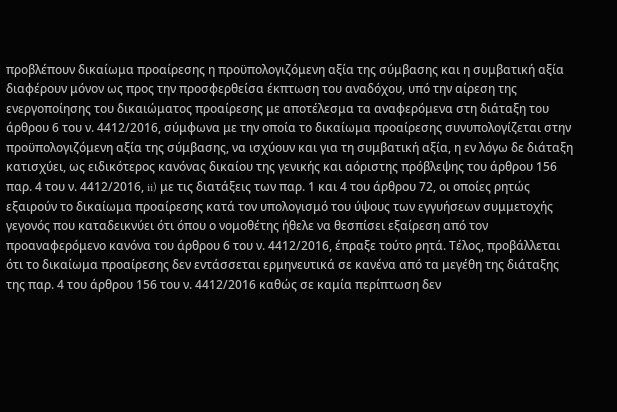προβλέπουν δικαίωμα προαίρεσης η προϋπολογιζόμενη αξία της σύμβασης και η συμβατική αξία διαφέρουν μόνον ως προς την προσφερθείσα έκπτωση του αναδόχου, υπό την αίρεση της ενεργοποίησης του δικαιώματος προαίρεσης με αποτέλεσμα τα αναφερόμενα στη διάταξη του άρθρου 6 του ν. 4412/2016, σύμφωνα με την οποία το δικαίωμα προαίρεσης συνυπολογίζεται στην προϋπολογιζόμενη αξία της σύμβασης, να ισχύουν και για τη συμβατική αξία, η εν λόγω δε διάταξη κατισχύει, ως ειδικότερος κανόνας δικαίου της γενικής και αόριστης πρόβλεψης του άρθρου 156 παρ. 4 του ν. 4412/2016, ii) με τις διατάξεις των παρ. 1 και 4 του άρθρου 72, οι οποίες ρητώς εξαιρούν το δικαίωμα προαίρεσης κατά τον υπολογισμό του ύψους των εγγυήσεων συμμετοχής γεγονός που καταδεικνύει ότι όπου ο νομοθέτης ήθελε να θεσπίσει εξαίρεση από τον προαναφερόμενο κανόνα του άρθρου 6 του ν. 4412/2016, έπραξε τούτο ρητά. Τέλος, προβάλλεται ότι το δικαίωμα προαίρεσης δεν εντάσσεται ερμηνευτικά σε κανένα από τα μεγέθη της διάταξης της παρ. 4 του άρθρου 156 του ν. 4412/2016 καθώς σε καμία περίπτωση δεν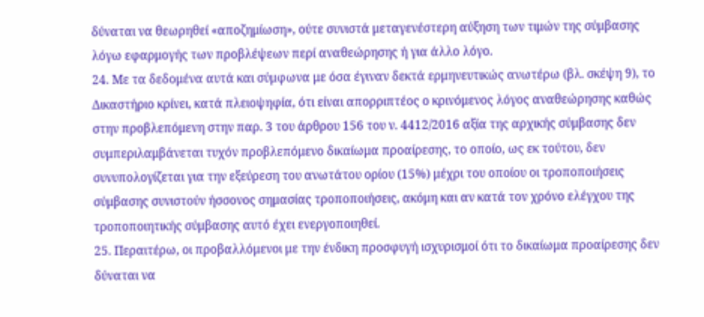δύναται να θεωρηθεί «αποζημίωση», ούτε συνιστά μεταγενέστερη αύξηση των τιμών της σύμβασης λόγω εφαρμογής των προβλέψεων περί αναθεώρησης ή για άλλο λόγο.
24. Με τα δεδομένα αυτά και σύμφωνα με όσα έγιναν δεκτά ερμηνευτικώς ανωτέρω (βλ. σκέψη 9), το Δικαστήριο κρίνει, κατά πλειοψηφία, ότι είναι απορριπτέος ο κρινόμενος λόγος αναθεώρησης καθώς στην προβλεπόμενη στην παρ. 3 του άρθρου 156 του ν. 4412/2016 αξία της αρχικής σύμβασης δεν συμπεριλαμβάνεται τυχόν προβλεπόμενο δικαίωμα προαίρεσης, το οποίο, ως εκ τούτου, δεν συνυπολογίζεται για την εξεύρεση του ανωτάτου ορίου (15%) μέχρι του οποίου οι τροποποιήσεις σύμβασης συνιστούν ήσσονος σημασίας τροποποιήσεις, ακόμη και αν κατά τον χρόνο ελέγχου της τροποποιητικής σύμβασης αυτό έχει ενεργοποιηθεί.
25. Περαιτέρω, οι προβαλλόμενοι με την ένδικη προσφυγή ισχυρισμοί ότι το δικαίωμα προαίρεσης δεν δύναται να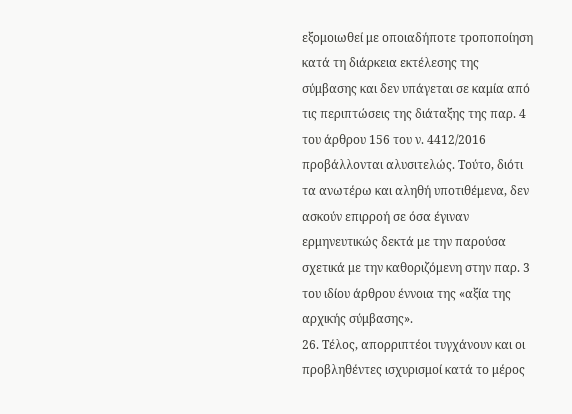εξομοιωθεί με οποιαδήποτε τροποποίηση κατά τη διάρκεια εκτέλεσης της σύμβασης και δεν υπάγεται σε καμία από τις περιπτώσεις της διάταξης της παρ. 4 του άρθρου 156 του ν. 4412/2016 προβάλλονται αλυσιτελώς. Τούτο, διότι τα ανωτέρω και αληθή υποτιθέμενα, δεν ασκούν επιρροή σε όσα έγιναν ερμηνευτικώς δεκτά με την παρούσα σχετικά με την καθοριζόμενη στην παρ. 3 του ιδίου άρθρου έννοια της «αξία της αρχικής σύμβασης».
26. Τέλος, απορριπτέοι τυγχάνουν και οι προβληθέντες ισχυρισμοί κατά το μέρος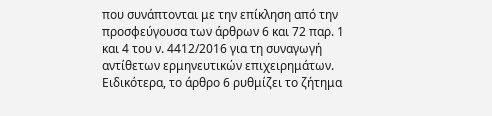που συνάπτονται με την επίκληση από την προσφεύγουσα των άρθρων 6 και 72 παρ. 1 και 4 του ν. 4412/2016 για τη συναγωγή αντίθετων ερμηνευτικών επιχειρημάτων. Ειδικότερα, το άρθρο 6 ρυθμίζει το ζήτημα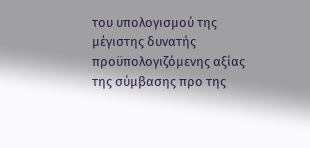του υπολογισμού της μέγιστης δυνατής προϋπολογιζόμενης αξίας της σύμβασης προ της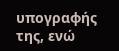υπογραφής της, ενώ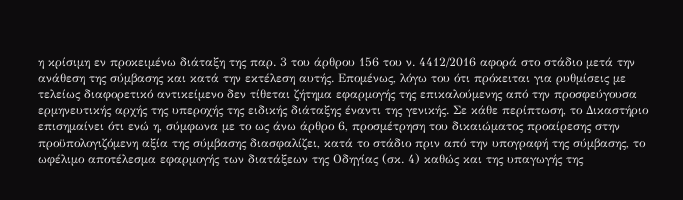η κρίσιμη εν προκειμένω διάταξη της παρ. 3 του άρθρου 156 του ν. 4412/2016 αφορά στο στάδιο μετά την ανάθεση της σύμβασης και κατά την εκτέλεση αυτής. Επομένως, λόγω του ότι πρόκειται για ρυθμίσεις με τελείως διαφορετικό αντικείμενο δεν τίθεται ζήτημα εφαρμογής της επικαλούμενης από την προσφεύγουσα ερμηνευτικής αρχής της υπεροχής της ειδικής διάταξης έναντι της γενικής. Σε κάθε περίπτωση, το Δικαστήριο επισημαίνει ότι ενώ η, σύμφωνα με το ως άνω άρθρο 6, προσμέτρηση του δικαιώματος προαίρεσης στην προϋπολογιζόμενη αξία της σύμβασης διασφαλίζει, κατά το στάδιο πριν από την υπογραφή της σύμβασης, το ωφέλιμο αποτέλεσμα εφαρμογής των διατάξεων της Οδηγίας (σκ. 4) καθώς και της υπαγωγής της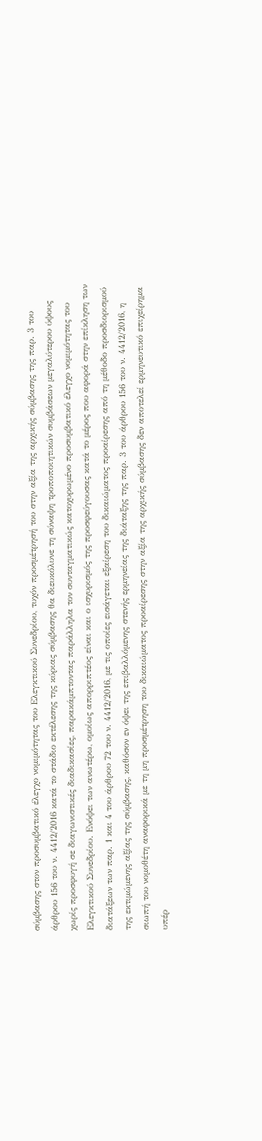σύμβασης στον προσυμβατικό έλεγχο νομιμότητας του Ελεγκτικού Συνεδρίου, τυχόν προσμέτρησή του στην αξία της αρχικής σύμβασης της παρ. 3 του άρθρου 156 του ν. 4412/2016 κατά το στάδιο εκτέλεσης της κύριας σύμβασης θα διευκόλυνε τη σύναψη τροποποιητικών συμβάσεων μεγαλύτερου ύψους χωρίς προσφυγή σε διαγωνιστικές διαδικασίες, παρακάμπτοντας παράλληλα τον συνταγματικώς κατοχυρωμένο προσυμβατικό έλεγχο νομιμότητας του Ελεγκτικού Συνεδρίου. Ενόψει των ανωτέρω, ομοίως απορριπτέος είναι και ο ισχυρισμός της προσφεύγουσας κατά το μέρος που αφορά στην επίκληση των διατάξεων των παρ. 1 και 4 του άρθρου 72 του ν. 4412/2016, με τις οποίες εισάγεται εξαίρεση του δικαιώματος προαίρεσης από τη μέθοδο προσδιορισμού της εκτιμώμενης αξίας της σύμβασης, καθόσον εν όψει της επιβαλλόμενης στενής ερμηνείας της διάταξης της παρ. 3 του άρθρου 156 του ν. 4412/2016, η σιωπή του νομοθέτη αναφορικά με τη μη προσμέτρηση του δικαιώματος προαίρεσης στην αξία της αρχικής σύμβασης δεν αποτελεί ερμηνευτικό επιχείρημα υπέρ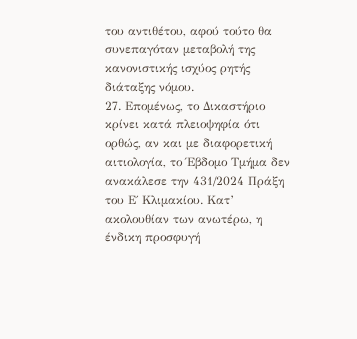του αντιθέτου, αφού τούτο θα συνεπαγόταν μεταβολή της κανονιστικής ισχύος ρητής διάταξης νόμου.
27. Επομένως, το Δικαστήριο κρίνει κατά πλειοψηφία ότι ορθώς, αν και με διαφορετική αιτιολογία, το Έβδομο Τμήμα δεν ανακάλεσε την 431/2024 Πράξη του Ε΄ Κλιμακίου. Κατ’ ακολουθίαν των ανωτέρω, η ένδικη προσφυγή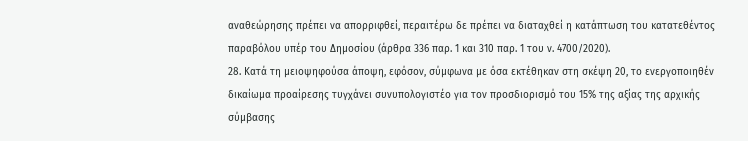αναθεώρησης πρέπει να απορριφθεί, περαιτέρω δε πρέπει να διαταχθεί η κατάπτωση του κατατεθέντος παραβόλου υπέρ του Δημοσίου (άρθρα 336 παρ. 1 και 310 παρ. 1 του ν. 4700/2020).
28. Κατά τη μειοψηφούσα άποψη, εφόσον, σύμφωνα με όσα εκτέθηκαν στη σκέψη 20, το ενεργοποιηθέν δικαίωμα προαίρεσης τυγχάνει συνυπολογιστέο για τον προσδιορισμό του 15% της αξίας της αρχικής σύμβασης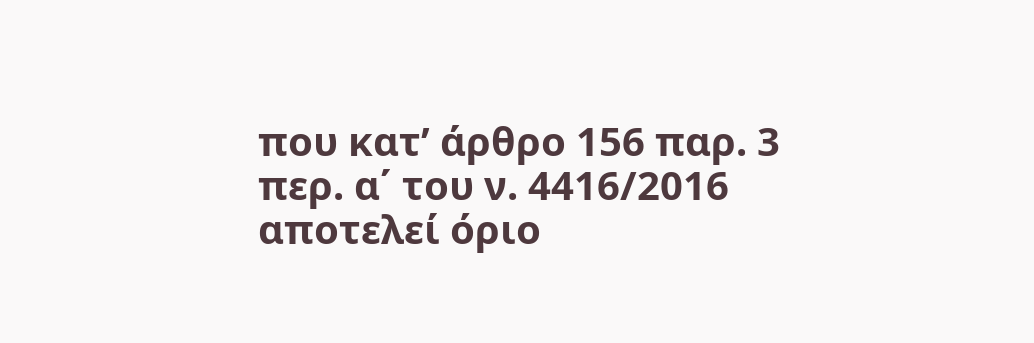που κατ’ άρθρο 156 παρ. 3 περ. α΄ του ν. 4416/2016 αποτελεί όριο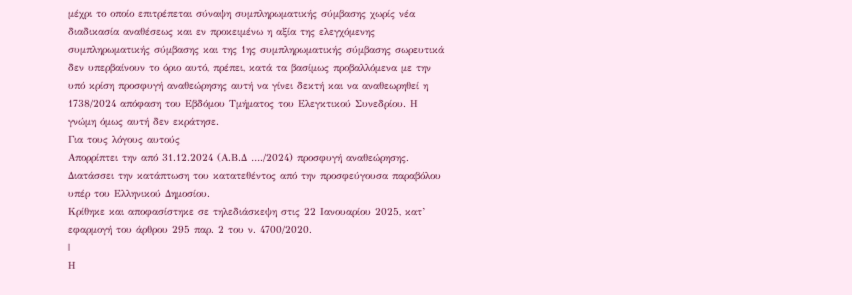μέχρι το οποίο επιτρέπεται σύναψη συμπληρωματικής σύμβασης χωρίς νέα διαδικασία αναθέσεως και εν προκειμένω η αξία της ελεγχόμενης συμπληρωματικής σύμβασης και της 1ης συμπληρωματικής σύμβασης σωρευτικά δεν υπερβαίνουν το όριο αυτό, πρέπει, κατά τα βασίμως προβαλλόμενα με την υπό κρίση προσφυγή αναθεώρησης αυτή να γίνει δεκτή και να αναθεωρηθεί η 1738/2024 απόφαση του Εβδόμου Τμήματος του Ελεγκτικού Συνεδρίου. Η γνώμη όμως αυτή δεν εκράτησε.
Για τους λόγους αυτούς
Απορρίπτει την από 31.12.2024 (Α.Β.Δ …./2024) προσφυγή αναθεώρησης.
Διατάσσει την κατάπτωση του κατατεθέντος από την προσφεύγουσα παραβόλου υπέρ του Ελληνικού Δημοσίου.
Κρίθηκε και αποφασίστηκε σε τηλεδιάσκεψη στις 22 Ιανουαρίου 2025, κατ’ εφαρμογή του άρθρου 295 παρ. 2 του ν. 4700/2020.
|
Η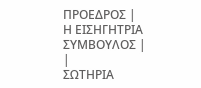ΠΡΟΕΔΡΟΣ |
Η ΕΙΣΗΓΗΤΡΙΑ ΣΥΜΒΟΥΛΟΣ |
|
ΣΩΤΗΡΙΑ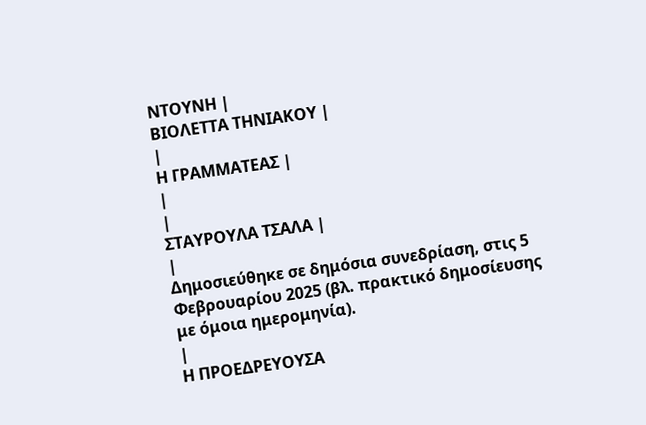ΝΤΟΥΝΗ |
ΒΙΟΛΕΤΤΑ ΤΗΝΙΑΚΟΥ |
|
Η ΓΡΑΜΜΑΤΕΑΣ |
|
|
ΣΤΑΥΡΟΥΛΑ ΤΣΑΛΑ |
|
Δημοσιεύθηκε σε δημόσια συνεδρίαση, στις 5 Φεβρουαρίου 2025 (βλ. πρακτικό δημοσίευσης με όμοια ημερομηνία).
|
Η ΠΡΟΕΔΡΕΥΟΥΣΑ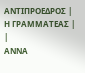ΑΝΤΙΠΡΟΕΔΡΟΣ |
Η ΓΡΑΜΜΑΤΕΑΣ |
|
ΑΝΝΑ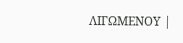ΛΙΓΩΜΕΝΟΥ |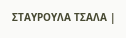ΣΤΑΥΡΟΥΛΑ ΤΣΑΛΑ |